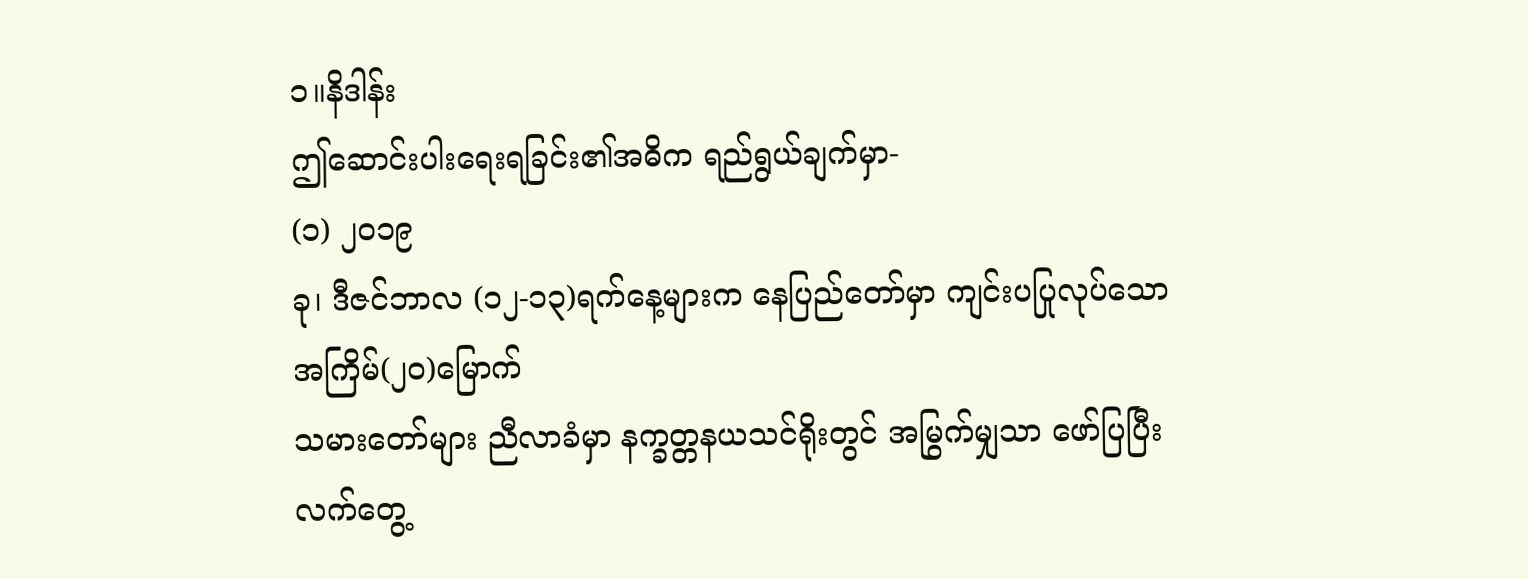၁။နိဒါန်း
ဤဆောင်းပါးရေးရခြင်း၏အဓိက ရည်ရွယ်ချက်မှာ-
(၁) ၂၀၁၉
ခု၊ ဒီဇင်ဘာလ (၁၂-၁၃)ရက်နေ့များက နေပြည်တော်မှာ ကျင်းပပြုလုပ်သော အကြိမ်(၂ဝ)မြောက်
သမားတော်များ ညီလာခံမှာ နက္ခတ္တနယသင်ရိုးတွင် အမြွက်မျှသာ ဖော်ပြပြီး လက်တွေ့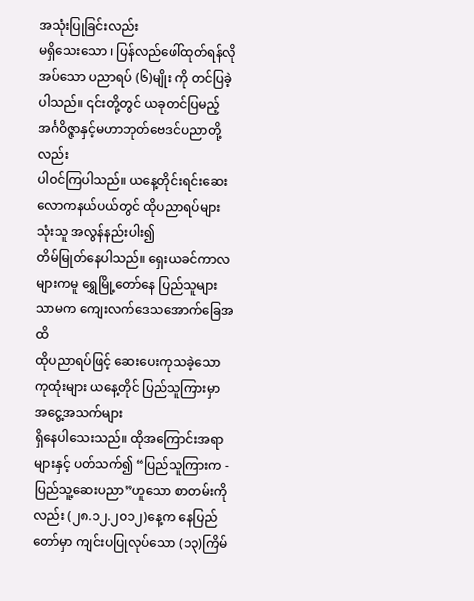အသုံးပြုခြင်းလည်း
မရှိသေးသော ၊ ပြန်လည်ဖေါ်ထုတ်ရန်လိုအပ်သော ပညာရပ် (၆)မျိုး ကို တင်ပြခဲ့ပါသည်။ ၎င်းတို့တွင် ယခုတင်ပြမည့် အင်္ဂဝိဇ္ဇာနှင့်မဟာဘုတ်ဗေဒင်ပညာတို့လည်း
ပါဝင်ကြပါသည်။ ယနေ့တိုင်းရင်းဆေးလောကနယ်ပယ်တွင် ထိုပညာရပ်များ သုံးသူ အလွန်နည်းပါး၍
တိမ်မြုတ်နေပါသည်။ ရှေးယခင်ကာလများကမူ ရွှေမြို့တော်နေ ပြည်သူများသာမက ကျေးလက်ဒေသအောက်ခြေအထိ
ထိုပညာရပ်ဖြင့် ဆေးပေးကုသခဲ့သော ကုထုံးများ ယနေ့တိုင် ပြည်သူကြားမှာ အငွေ့အသက်များ
ရှိနေပါသေးသည်။ ထိုအကြောင်းအရာများနှင့် ပတ်သက်၍ “ပြည်သူကြားက - ပြည်သူ့ဆေးပညာ”ဟူသော စာတမ်းကိုလည်း (၂၈.၁၂.၂၀၁၂)နေ့က နေပြည်တော်မှာ ကျင်းပပြုလုပ်သော (၁၃)ကြိမ်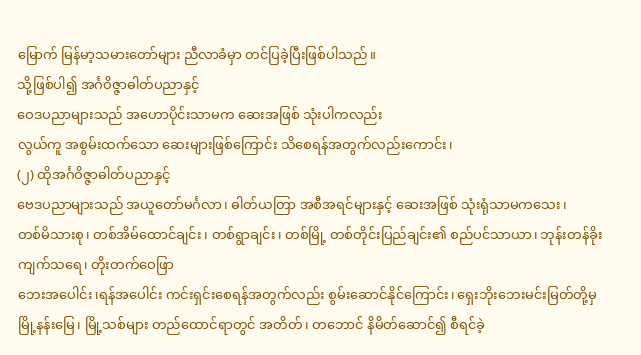မြောက် မြန်မာ့သမားတော်များ ညီလာခံမှာ တင်ပြခဲ့ပြီးဖြစ်ပါသည်။
သို့ဖြစ်ပါ၍ အင်္ဂဝိဇ္ဇာဓါတ်ပညာနှင့်
ဝေဒပညာများသည် အဟောပိုင်းသာမက ဆေးအဖြစ် သုံးပါကလည်း
လွယ်ကူ အစွမ်းထက်သော ဆေးများဖြစ်ကြောင်း သိစေရန်အတွက်လည်းကောင်း၊
(၂) ထိုအင်္ဂဝိဇ္ဇာဓါတ်ပညာနှင့်
ဗေဒပညာများသည် အယူတော်မင်္ဂလာ၊ ဓါတ်ယတြာ အစီအရင်များနှင့် ဆေးအဖြစ် သုံးရုံသာမကသေး၊
တစ်မိသားစု၊ တစ်အိမ်ထောင်ချင်း၊ တစ်ရွာချင်း၊ တစ်မြို့ တစ်တိုင်းပြည်ချင်း၏ စည်ပင်သာယာ၊ ဘုန်းတန်ခိုးကျက်သရေ၊ တိုးတက်ဝေဖြာ
ဘေးအပေါင်း၊ရန်အပေါင်း ကင်းရှင်းစေရန်အတွက်လည်း စွမ်းဆောင်နိုင်ကြောင်း၊ ရှေးဘိုးဘေးမင်းမြတ်တို့မှ
မြို့နန်းမြေ၊ မြို့သစ်များ တည်ထောင်ရာတွင် အတိတ်၊ တဘောင် နိမိတ်ဆောင်၍ စီရင်ခဲ့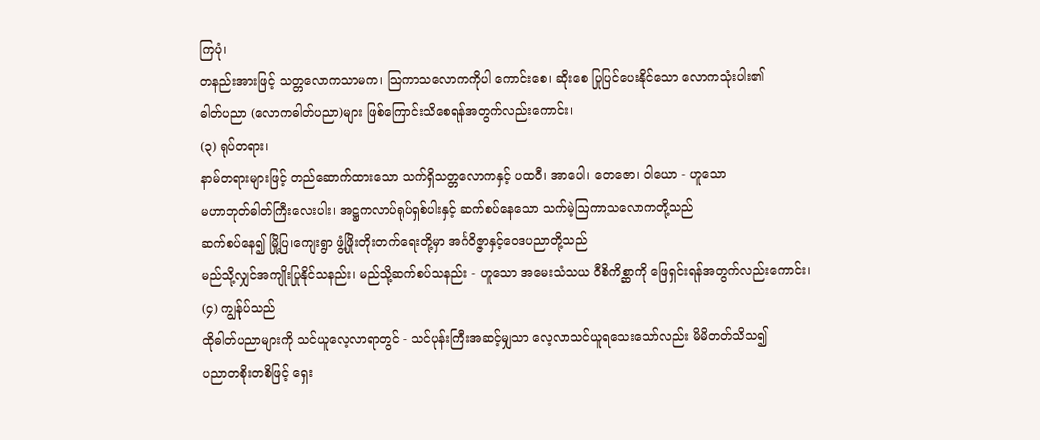ကြပုံ၊
တနည်းအားဖြင့် သတ္တလောကသာမက၊ သြကာသလောကကိုပါ ကောင်းစေ၊ ဆိုးစေ ပြုပြင်ပေးနိုင်သော လောကသုံးပါး၏
ဓါတ်ပညာ (လောကဓါတ်ပညာ)များ ဖြစ်ကြောင်းသိစေရန်အတွက်လည်းကောင်း၊
(၃) ရုပ်တရား၊
နာမ်တရားများဖြင့် တည်ဆောက်ထားသော သက်ရှိသတ္တလောကနှင့် ပထဝီ၊ အာပေါ၊ တေဇော၊ ဝါယော - ဟူသော
မဟာဘုတ်ဓါတ်ကြီးလေးပါး၊ အဋ္ဌကလာပ်ရုပ်ရှစ်ပါးနှင့် ဆက်စပ်နေသော သက်မဲ့ဩကာသလောကတို့သည်
ဆက်စပ်နေ၍ မြို့ပြ၊ကျေးရွာ ဖွံ့ဖြိုးတိုးတက်ရေးတို့မှာ အင်္ဂဝိဇ္ဇာနှင့်ဝေဒပညာတို့သည်
မည်သို့လျှင်အကျိုးပြုနိုင်သနည်း၊ မည်သို့ဆက်စပ်သနည်း - ဟူသော အမေးသံသယ ဝီစိကိစ္ဆာကို ဖြေရှင်းရန်အတွက်လည်းကောင်း၊
(၄) ကျွန်ုပ်သည်
ထိုဓါတ်ပညာများကို သင်ယူလေ့လာရာတွင် - သင်ပုန်းကြီးအဆင့်မျှသာ လေ့လာသင်ယူရသေးသော်လည်း မိမိတတ်သိသ၍
ပညာတစိုးတစိဖြင့် ရှေး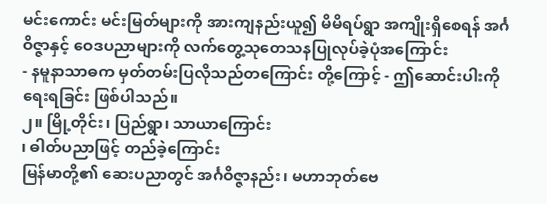မင်းကောင်း မင်းမြတ်များကို အားကျနည်းယူ၍ မိမိရပ်ရွာ အကျိုးရှိစေရန် အင်္ဂဝိဇ္ဇာနှင့် ဝေဒပညာများကို လက်တွေ့သုတေသနပြုလုပ်ခဲ့ပုံအကြောင်း
- နမူနာသာဓက မှတ်တမ်းပြလိုသည်တကြောင်း တို့ကြောင့် - ဤဆောင်းပါးကို ရေးရခြင်း ဖြစ်ပါသည်။
၂။ မြို့တိုင်း၊ ပြည်ရွာ၊ သာယာကြောင်း
၊ ဓါတ်ပညာဖြင့် တည်ခဲ့ကြောင်း
မြန်မာတို့၏ ဆေးပညာတွင် အင်္ဂဝိဇ္ဇာနည်း၊ မဟာဘုတ်ဗေ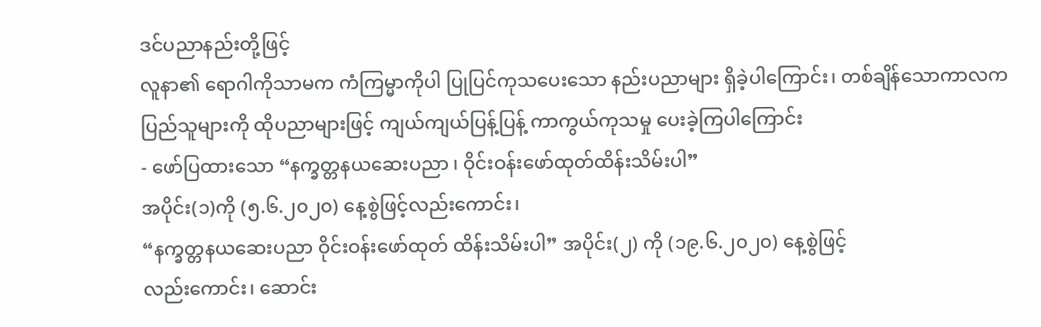ဒင်ပညာနည်းတို့ဖြင့်
လူနာ၏ ရောဂါကိုသာမက ကံကြမ္မာကိုပါ ပြုပြင်ကုသပေးသော နည်းပညာများ ရှိခဲ့ပါကြောင်း၊ တစ်ချိန်သောကာလက
ပြည်သူများကို ထိုပညာများဖြင့် ကျယ်ကျယ်ပြန့်ပြန့် ကာကွယ်ကုသမှု ပေးခဲ့ကြပါကြောင်း
- ဖော်ပြထားသော “နက္ခတ္တနယဆေးပညာ ၊ ဝိုင်းဝန်းဖော်ထုတ်ထိန်းသိမ်းပါ”
အပိုင်း(၁)ကို (၅.၆.၂၀၂၀) နေ့စွဲဖြင့်လည်းကောင်း၊
“နက္ခတ္တနယဆေးပညာ ဝိုင်းဝန်းဖော်ထုတ် ထိန်းသိမ်းပါ” အပိုင်း(၂) ကို (၁၉.၆.၂၀၂၀) နေ့စွဲဖြင့်
လည်းကောင်း၊ ဆောင်း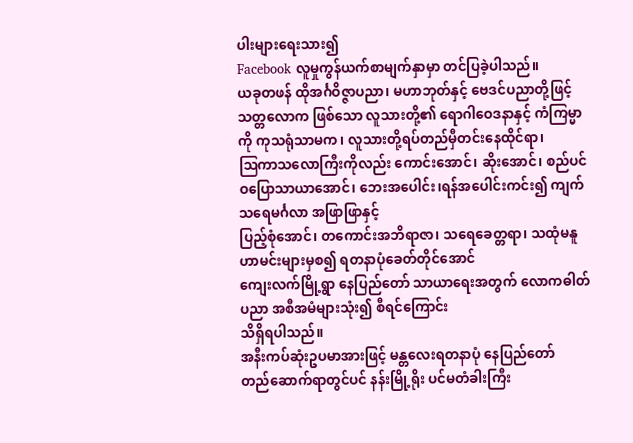ပါးများရေးသား၍
Facebook လူမှုကွန်ယက်စာမျက်နှာမှာ တင်ပြခဲ့ပါသည်။
ယခုတဖန် ထိုအင်္ဂဝိဇ္ဇာပညာ၊ မဟာဘုတ်နှင့် ဗေဒင်ပညာတို့ဖြင့်
သတ္တလောက ဖြစ်သော လူသားတို့၏ ရောဂါဝေဒနာနှင့် ကံကြမ္မာကို ကုသရုံသာမက၊ လူသားတို့ရပ်တည်မှီတင်းနေထိုင်ရာ၊
ဩကာသလောကြီးကိုလည်း ကောင်းအောင်၊ ဆိုးအောင်၊ စည်ပင်ဝပြောသာယာအောင်၊ ဘေးအပေါင်း၊ရန်အပေါင်းကင်း၍ ကျက်သရေမင်္ဂလာ အဖြာဖြာနှင့်
ပြည့်စုံအောင်၊ တကောင်းအဘိရာဇာ၊ သရေခေတ္တရာ၊ သထုံမနူဟာမင်းများမှစ၍ ရတနာပုံခေတ်တိုင်အောင်
ကျေးလက်မြို့ရွာ နေပြည်တော် သာယာရေးအတွက် လောကဓါတ်ပညာ အစီအမံများသုံး၍ စီရင်ကြောင်း
သိရှိရပါသည်။
အနီးကပ်ဆုံးဥပမာအားဖြင့် မန္တလေးရတနာပုံ နေပြည်တော်
တည်ဆောက်ရာတွင်ပင် နန်းမြို့ရိုး ပင်မတံခါးကြီး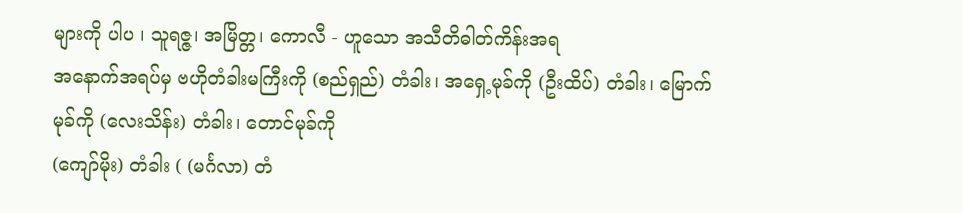များကို ပါပ ၊ သူရဇ္ဇ၊ အမြိတ္တ၊ ကောလီ - ဟူသော အသီတိဓါတ်ကိန်းအရ
အနောက်အရပ်မှ ဗဟိုတံခါးမကြီးကို (စည်ရှည်) တံခါး၊ အရှေ့မုခ်ကို (ဦးထိပ်) တံခါး၊ မြောက်မုခ်ကို (လေးသိန်း) တံခါး၊ တောင်မုခ်ကို
(ကျော်မိုး) တံခါး ( (မင်္ဂလာ) တံ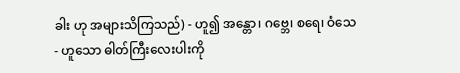ခါး ဟု အများသိကြသည်) - ဟူ၍ အန္တော၊ ဂဗ္ဘေ၊ စရေ၊ ဝံသေ - ဟူသော ဓါတ်ကြီးလေးပါးကို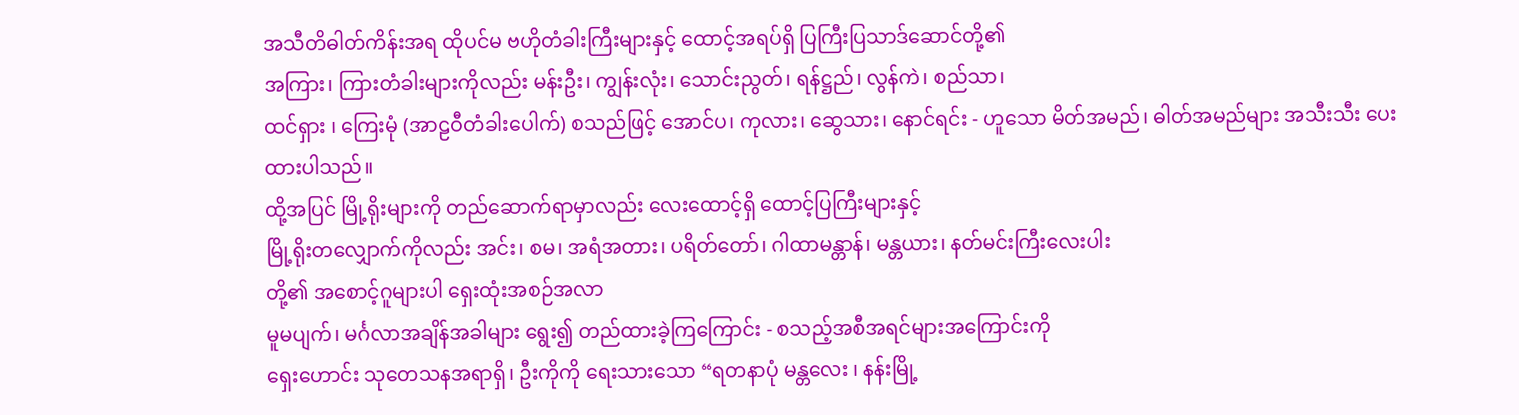အသီတိဓါတ်ကိန်းအရ ထိုပင်မ ဗဟိုတံခါးကြီးများနှင့် ထောင့်အရပ်ရှိ ပြကြီးပြသာဒ်ဆောင်တို့၏
အကြား၊ ကြားတံခါးများကိုလည်း မန်းဦး၊ ကျွန်းလုံး၊ သောင်းညွတ်၊ ရန်ဋ္ဌည်၊ လွန်ကဲ၊ စည်သာ၊
ထင်ရှား ၊ ကြေးမုံ (အာဠဝီတံခါးပေါက်) စသည်ဖြင့် အောင်ပ၊ ကုလား၊ ဆွေသား၊ နောင်ရင်း - ဟူသော မိတ်အမည်၊ ဓါတ်အမည်များ အသီးသီး ပေးထားပါသည်။
ထို့အပြင် မြို့ရိုးများကို တည်ဆောက်ရာမှာလည်း လေးထောင့်ရှိ ထောင့်ပြကြီးများနှင့်
မြို့ရိုးတလျှောက်ကိုလည်း အင်း၊ စမ၊ အရံအတား၊ ပရိတ်တော်၊ ဂါထာမန္တာန်၊ မန္တယား၊ နတ်မင်းကြီးလေးပါး
တို့၏ အစောင့်ဂူများပါ ရှေးထုံးအစဉ်အလာ
မူမပျက်၊ မင်္ဂလာအချိန်အခါများ ရွေး၍ တည်ထားခဲ့ကြကြောင်း - စသည့်အစီအရင်များအကြောင်းကို
ရှေးဟောင်း သုတေသနအရာရှိ၊ ဦးကိုကို ရေးသားသော “ရတနာပုံ မန္တလေး ၊ နန်းမြို့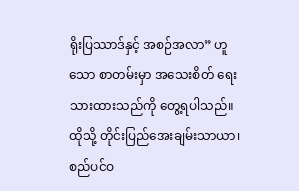ရိုးပြဿာဒ်နှင့် အစဉ်အလာ” ဟူသော စာတမ်းမှာ အသေးစိတ် ရေးသားထားသည်ကို တွေ့ရပါသည်။
ထိုသို့ တိုင်းပြည်အေးချမ်းသာယာ၊ စည်ပင်ဝ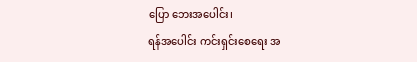ပြော ဘေးအပေါင်း၊
ရန်အပေါင်း ကင်းရှင်းစေရေး အ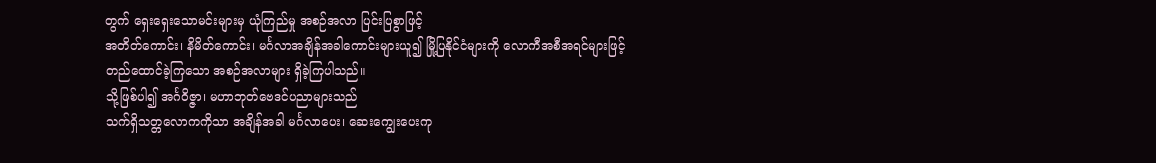တွက် ရှေးရှေးသောမင်းများမှ ယုံကြည်မှု အစဉ်အလာ ပြင်းပြစွာဖြင့်
အတိတ်ကောင်း၊ နိမိတ်ကောင်း၊ မင်္ဂလာအချိန်အခါကောင်းများယူ၍ မြို့ပြနိုင်ငံများကို လောကီအစီအရင်များဖြင့်
တည်ထောင်ခဲ့ကြသော အစဉ်အလာများ ရှိခဲ့ကြပါသည်။
သို့ဖြစ်ပါ၍ အင်္ဂဝိဇ္ဇာ၊ မဟာဘုတ်ဗေဒင်ပညာများသည်
သက်ရှိသတ္တလောကကိုသာ အချိန်အခါ မင်္ဂလာပေး၊ ဆေးကျွေးပေးကု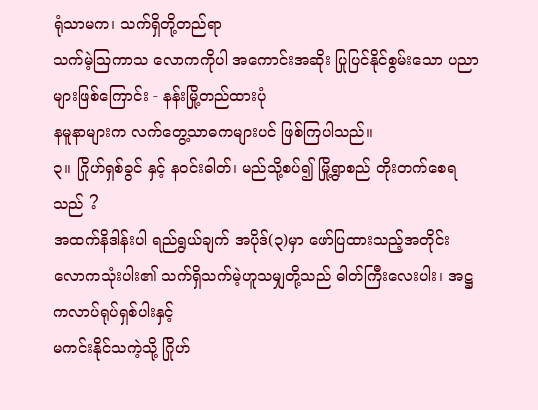ရုံသာမက၊ သက်ရှိတို့တည်ရာ
သက်မဲ့ဩကာသ လောကကိုပါ အကောင်းအဆိုး ပြုပြင်နိုင်စွမ်းသော ပညာများဖြစ်ကြောင်း - နန်းမြို့တည်ထားပုံ
နမူနာများက လက်တွေ့သာဓကများပင် ဖြစ်ကြပါသည်။
၃။ ဂြိုဟ်ရှစ်ခွင် နှင့် နဝင်းဓါတ်၊ မည်သို့စပ်၍ မြို့ရွာစည် တိုးတက်စေရသည် ?
အထက်နိဒါန်းပါ ရည်ရွယ်ချက် အပိုဒ်(၃)မှာ ဖော်ပြထားသည့်အတိုင်း
လောကသုံးပါး၏ သက်ရှိသက်မဲ့ဟူသမျှတို့သည် ဓါတ်ကြီးလေးပါး၊ အဋ္ဌကလာပ်ရုပ်ရှစ်ပါးနှင့်
မကင်းနိုင်သကဲ့သို့ ဂြိုဟ်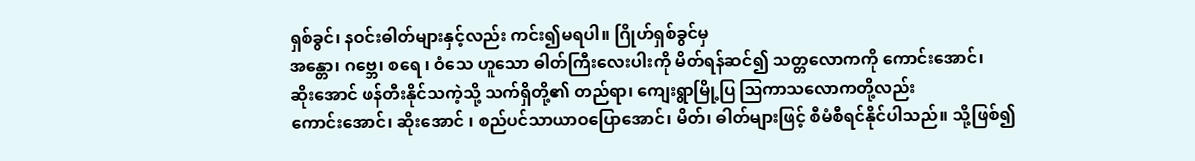ရှစ်ခွင်၊ နဝင်းဓါတ်များနှင့်လည်း ကင်း၍မရပါ။ ဂြိုဟ်ရှစ်ခွင်မှ
အန္တော၊ ဂဗ္ဘေ၊ စရေ ၊ ဝံသေ ဟူသော ဓါတ်ကြီးလေးပါးကို မိတ်ရန်ဆင်၍ သတ္တလောကကို ကောင်းအောင်၊
ဆိုးအောင် ဖန်တီးနိုင်သကဲ့သို့ သက်ရှိတို့၏ တည်ရာ၊ ကျေးရွာမြို့ပြ ဩကာသလောကတို့လည်း
ကောင်းအောင်၊ ဆိုးအောင် ၊ စည်ပင်သာယာဝပြောအောင်၊ မိတ်၊ ဓါတ်များဖြင့် စီမံစီရင်နိုင်ပါသည်။ သို့ဖြစ်၍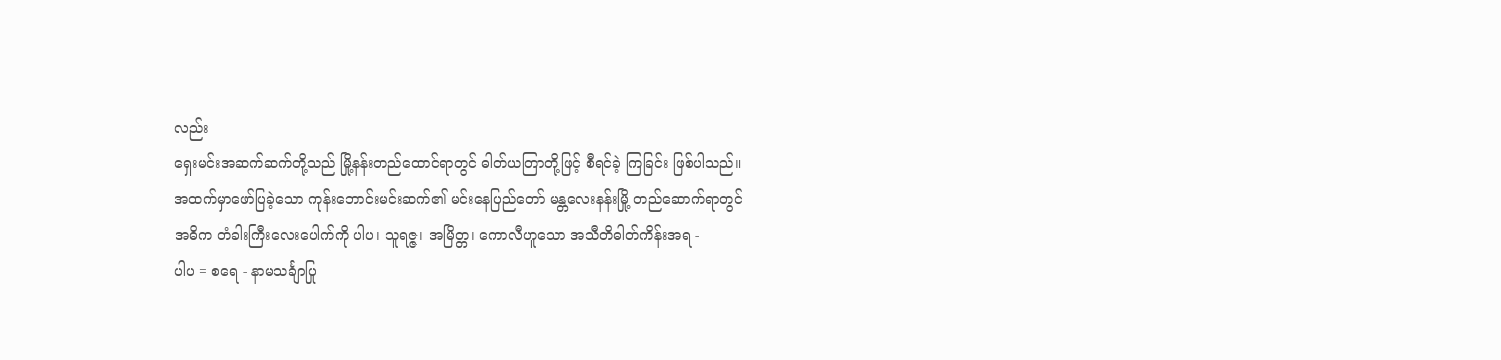လည်း
ရှေးမင်းအဆက်ဆက်တို့သည် မြို့နန်းတည်ထောင်ရာတွင် ဓါတ်ယတြာတို့ဖြင့် စီရင်ခဲ့ ကြခြင်း ဖြစ်ပါသည်။
အထက်မှာဖော်ပြခဲ့သော ကုန်းဘောင်းမင်းဆက်၏ မင်းနေပြည်တော် မန္တလေးနန်းမြို့ တည်ဆောက်ရာတွင်
အဓိက တံခါးကြီးလေးပေါက်ကို ပါပ၊ သူရဇ္ဇ၊ အမြိတ္တ၊ ကောလီဟူသော အသီတိဓါတ်ကိန်းအရ -
ပါပ = စရေ - နာမသင်္ချာပြု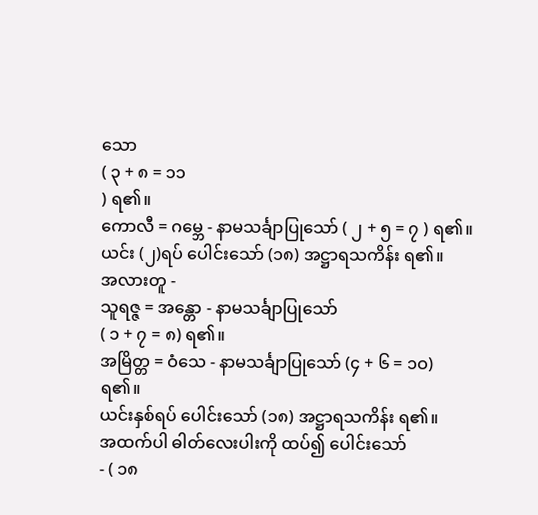သော
( ၃ + ၈ = ၁၁
) ရ၏။
ကောလီ = ဂမ္ဘေ - နာမသင်္ချာပြုသော် ( ၂ + ၅ = ၇ ) ရ၏။
ယင်း (၂)ရပ် ပေါင်းသော် (၁၈) အဋ္ဌာရသကိန်း ရ၏။
အလားတူ -
သူရဇ္ဇ = အန္တော - နာမသင်္ချာပြုသော်
( ၁ + ၇ = ၈) ရ၏။
အမြိတ္တ = ဝံသေ - နာမသင်္ချာပြုသော် (၄ + ၆ = ၁ဝ)
ရ၏။
ယင်းနှစ်ရပ် ပေါင်းသော် (၁၈) အဋ္ဌာရသကိန်း ရ၏။
အထက်ပါ ဓါတ်လေးပါးကို ထပ်၍ ပေါင်းသော်
- ( ၁၈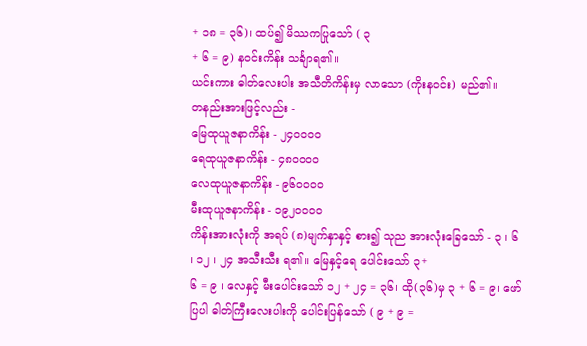+ ၁၈ = ၃၆)၊ ထပ်၍ မိဿကပြုသော် ( ၃
+ ၆ = ၉) နဝင်းကိန်း သင်္ချာရ၏။
ယင်းကား ဓါတ်လေးပါး အသီတိကိန်းမှ လာသော (ကိုးနဝင်း) မည်၏။
တနည်းအားဖြင့်လည်း -
မြေထုယူဇနာကိန်း - ၂၄ဝဝဝဝ
ရေထုယူဇနာကိန်း - ၄၈ဝဝဝဝ
လေထုယူဇနာကိန်း - ၉၆ဝဝဝဝ
မီးထုယူဇနာကိန်း - ၁၉၂ဝဝဝဝ
ကိန်းအားလုံးကို အရပ် (၈)မျက်နှာနှင့် စား၍ သုည အားလုံးခြေသော် - ၃ ၊ ၆
၊ ၁၂ ၊ ၂၄ အသီးသီး ရ၏။ မြေနှင့်ရေ ပေါင်းသော် ၃+
၆ = ၉ ၊ လေနှင့် မီးပေါင်းသော် ၁၂ + ၂၄ = ၃၆၊ ထို(၃၆)မှ ၃ + ၆ = ၉၊ ဖော်ပြပါ ဓါတ်ကြီးလေးပါးကို ပေါင်းပြန်သော် ( ၉ + ၉ =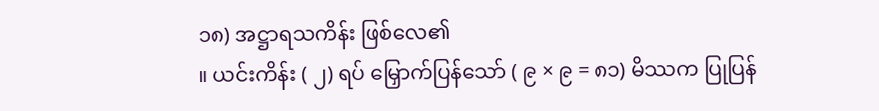၁၈) အဋ္ဌာရသကိန်း ဖြစ်လေ၏
။ ယင်းကိန်း ( ၂) ရပ် မြှောက်ပြန်သော် ( ၉ × ၉ = ၈၁) မိဿက ပြုပြန်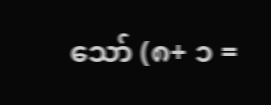သော် (၈+ ၁ =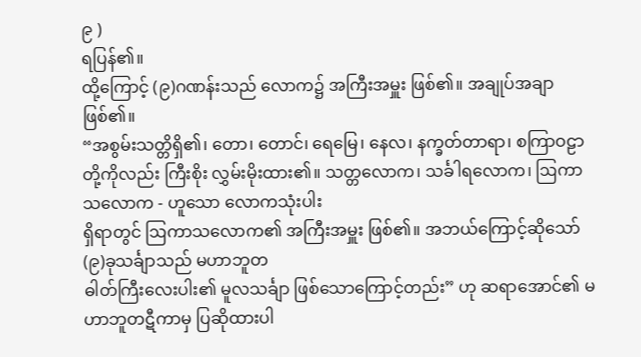၉ )
ရပြန်၏။
ထို့ကြောင့် (၉)ဂဏန်းသည် လောက၌ အကြီးအမှူး ဖြစ်၏။ အချုပ်အချာဖြစ်၏။
“အစွမ်းသတ္တိရှိ၏၊ တော၊ တောင်၊ ရေမြေ၊ နေလ၊ နက္ခတ်တာရာ၊ စကြာဝဠာ တို့ကိုလည်း ကြီးစိုး လွှမ်းမိုးထား၏။ သတ္တလောက၊ သင်္ခါရလောက၊ ဩကာသလောက - ဟူသော လောကသုံးပါး
ရှိရာတွင် ဩကာသလောက၏ အကြီးအမှူး ဖြစ်၏။ အဘယ်ကြောင့်ဆိုသော် (၉)ခုသင်္ချာသည် မဟာဘူတ
ဓါတ်ကြီးလေးပါး၏ မူလသင်္ချာ ဖြစ်သောကြောင့်တည်း” ဟု ဆရာအောင်၏ မဟာဘူတဋီကာမှ ပြဆိုထားပါ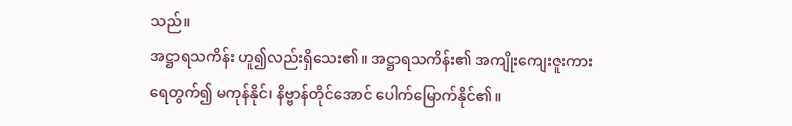သည်။
အဋ္ဌာရသကိန်း ဟူ၍လည်းရှိသေး၏။ အဋ္ဌာရသကိန်း၏ အကျိုးကျေးဇူးကား
ရေတွက်၍ မကုန်နိုင်၊ နိဗ္ဗာန်တိုင်အောင် ပေါက်မြောက်နိုင်၏။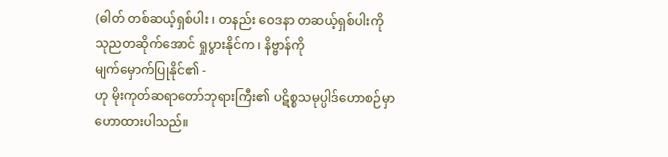(ဓါတ် တစ်ဆယ့်ရှစ်ပါး ၊ တနည်း ဝေဒနာ တဆယ့်ရှစ်ပါးကို
သုညတဆိုက်အောင် ရှုပွားနိုင်က ၊ နိဗ္ဗာန်ကို
မျက်မှောက်ပြုနိုင်၏ -
ဟု မိုးကုတ်ဆရာတော်ဘုရားကြီး၏ ပဋိစ္စသမုပ္ပါဒ်ဟောစဉ်မှာ
ဟောထားပါသည်။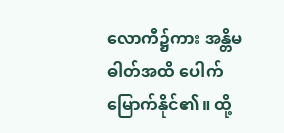လောကီ၌ကား အန္တိမဓါတ်အထိ ပေါက်မြောက်နိုင်၏။ ထို့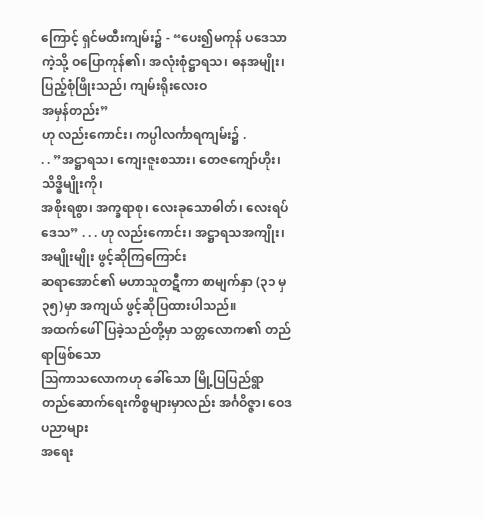ကြောင့် ရှင်မထီးကျမ်း၌ - “ပေး၍မကုန် ပဒေသာကဲ့သို့ ဝပြောကုန်၏၊ အလုံးစုံဋ္ဌာရသ၊ ဓနအမျိုး၊ ပြည့်စုံဖြိုးသည်၊ ကျမ်းရိုးလေးဝ
အမှန်တည်း”
ဟု လည်းကောင်း၊ ကပ္ပါလင်္ကာရကျမ်း၌ .
. . ”အဋ္ဌာရသ၊ ကျေးဇူးစသား၊ တေဇကျော်ဟိုး၊ သိဒ္ဓိမျိုးကို၊
အစိုးရစွာ၊ အက္ခရာစု၊ လေးခုသောဓါတ်၊ လေးရပ်ဒေသ” . . . ဟု လည်းကောင်း၊ အဋ္ဌာရသအကျိုး၊ အမျိုးမျိုး ဖွင့်ဆိုကြကြောင်း
ဆရာအောင်၏ မဟာသူတဋီကာ စာမျက်နှာ (၃၁ မှ ၃၅)မှာ အကျယ် ဖွင့်ဆိုပြထားပါသည်။
အထက်ဖေါ်ပြခဲ့သည်တို့မှာ သတ္တလောက၏ တည်ရာဖြစ်သော
ဩကာသလောကဟု ခေါ်သော မြို့ပြပြည်ရွာ တည်ဆောက်ရေးကိစ္စများမှာလည်း အင်္ဂဝိဇ္ဇာ၊ ဝေဒပညာများ
အရေး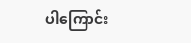ပါကြောင်း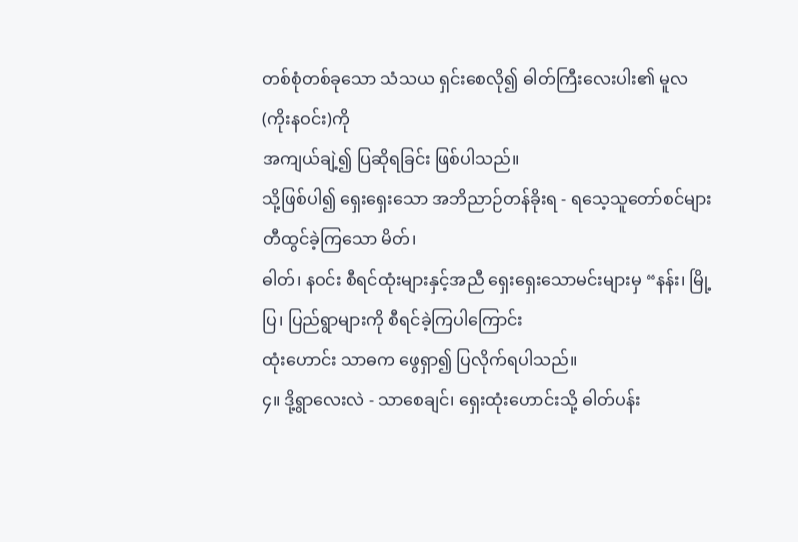တစ်စုံတစ်ခုသော သံသယ ရှင်းစေလို၍ ဓါတ်ကြီးလေးပါး၏ မူလ (ကိုးနဝင်း)ကို
အကျယ်ချဲ့၍ ပြဆိုရခြင်း ဖြစ်ပါသည်။
သို့ဖြစ်ပါ၍ ရှေးရှေးသော အဘိညာဉ်တန်ခိုးရ - ရသေ့သူတော်စင်များ
တီထွင်ခဲ့ကြသော မိတ်၊
ဓါတ်၊ နဝင်း စီရင်ထုံးများနှင့်အညီ ရှေးရှေးသောမင်းများမှ “နန်း၊ မြို့ပြ၊ ပြည်ရွာများကို စီရင်ခဲ့ကြပါကြောင်း
ထုံးဟောင်း သာဓက ဖွေရှာ၍ ပြလိုက်ရပါသည်။
၄။ ဒို့ရွာလေးလဲ - သာစေချင်၊ ရှေးထုံးဟောင်းသို့ ဓါတ်ပန်း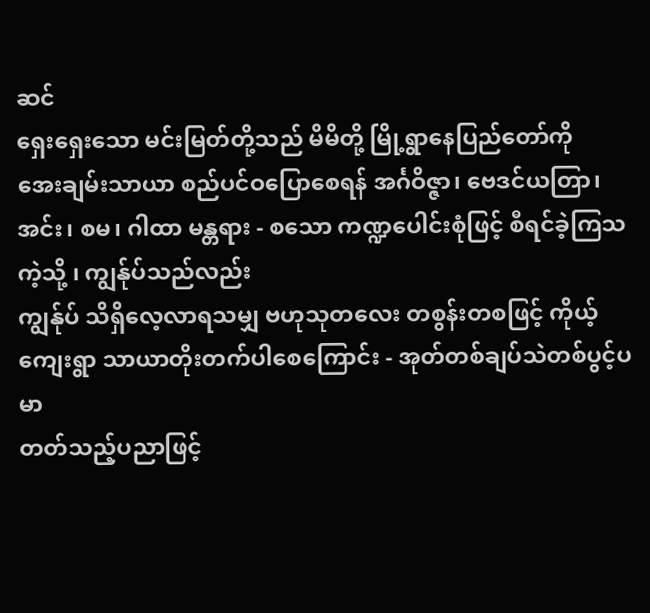ဆင်
ရှေးရှေးသော မင်းမြတ်တို့သည် မိမိတို့ မြို့ရွာနေပြည်တော်ကို
အေးချမ်းသာယာ စည်ပင်ဝပြောစေရန် အင်္ဂဝိဇ္ဇာ၊ ဗေဒင်ယတြာ၊ အင်း၊ စမ၊ ဂါထာ မန္တရား - စသော ကဏ္ဍပေါင်းစုံဖြင့် စီရင်ခဲ့ကြသကဲ့သို့ ၊ ကျွန်ုပ်သည်လည်း
ကျွန်ုပ် သိရှိလေ့လာရသမျှ ဗဟုသုတလေး တစွန်းတစဖြင့် ကိုယ့်ကျေးရွာ သာယာတိုးတက်ပါစေကြောင်း - အုတ်တစ်ချပ်သဲတစ်ပွင့်ပမာ
တတ်သည့်ပညာဖြင့်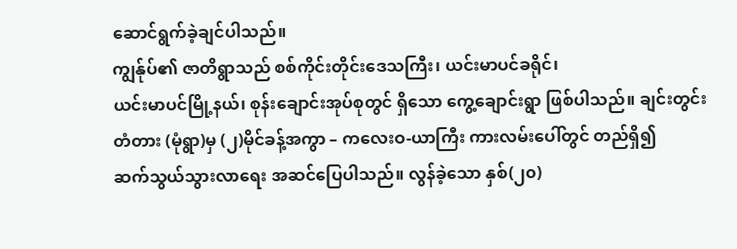ဆောင်ရွက်ခဲ့ချင်ပါသည်။
ကျွန်ုပ်၏ ဇာတိရွာသည် စစ်ကိုင်းတိုင်းဒေသကြီး၊ ယင်းမာပင်ခရိုင်၊
ယင်းမာပင်မြို့နယ်၊ စုန်းချောင်းအုပ်စုတွင် ရှိသော ကွေ့ချောင်းရွာ ဖြစ်ပါသည်။ ချင်းတွင်းတံတား (မုံရွာ)မှ (၂)မိုင်ခန့်အကွာ – ကလေးဝ-ယာကြီး ကားလမ်းပေါ်တွင် တည်ရှိ၍
ဆက်သွယ်သွားလာရေး အဆင်ပြေပါသည်။ လွန်ခဲ့သော နှစ်(၂၀)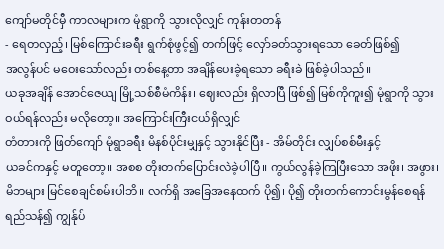ကျော်မတိုင်မှီ ကာလများက မုံရွာကို သွားလိုလျှင် ကုန်းတတန်
- ရေတလှည့်၊ မြစ်ကြောင်းခရီး ရွက်စုံဖွင့်၍ တက်ဖြင့် လှော်ခတ်သွားရသော ခေတ်ဖြစ်၍
အလွန်ပင် မဝေးသော်လည်း တစ်နေ့တာ အချိန်ပေးခဲ့ရသော ခရီးခဲ ဖြစ်ခဲ့ပါသည်။
ယခုအချိန် အောင်ဇေယျ မြို့သစ်စီမံကိန်း၊ ဈေးလည်း ရှိလာပြီ ဖြစ်၍ မြစ်ကိုကူး၍ မုံရွာကို သွားဝယ်ရန်လည်း မလိုတော့။ အကြောင်းကြီးငယ်ရှိလျှင်
တံတားကို ဖြတ်ကျော် မုံရွာခရီး မိနစ်ပိုင်းမျှနှင့် သွားနိုင်ပြီး - အိမ်တိုင်း လျှပ်စစ်မီးနှင့်
ယခင်ကနှင့် မတူတော့။ အစစ တိုးတက်ပြောင်းလဲခဲ့ပါပြီ။ ကွယ်လွန်ခဲ့ကြပြီးသော အဖိုး၊ အဖွား၊
မိဘများ မြင်စေချင်စမ်းပါဘိ။ လက်ရှိ အခြေအနေထက် ပို၍၊ ပို၍ တိုးတက်ကောင်းမွန်စေရန်
ရည်သန်၍ ကျွန်ုပ်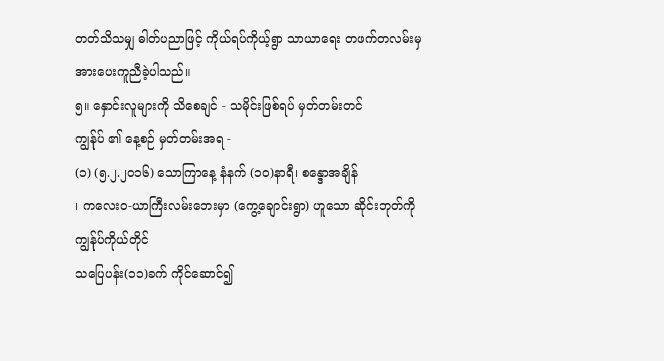တတ်သိသမျှ ဓါတ်ပညာဖြင့် ကိုယ်ရပ်ကိုယ့်ရွာ သာယာရေး တဖက်တလမ်းမှ အားပေးကူညီခဲ့ပါသည်။
၅။ နှောင်းလူများကို သိစေချင် - သမိုင်းဖြစ်ရပ် မှတ်တမ်းတင်
ကျွန်ုပ် ၏ နေ့စဉ် မှတ်တမ်းအရ -
(၁) (၅.၂.၂၀၁၆) သောကြာနေ့ နံနက် (၁၀)နာရီ၊ စန္ဒောအချိန်
၊ ကလေးဝ-ယာကြီးလမ်းဘေးမှာ (ကွေ့ချောင်းရွာ) ဟူသော ဆိုင်းဘုတ်ကို ကျွန်ုပ်ကိုယ်တိုင်
သပြေပန်း(၁၁)ခက် ကိုင်ဆောင်၍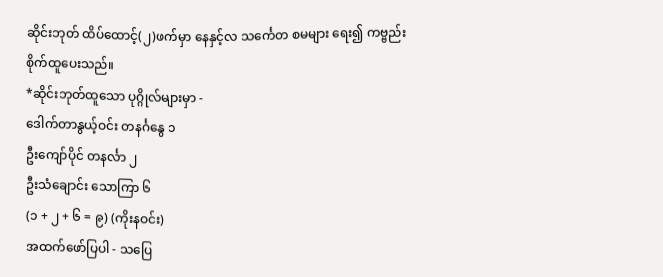ဆိုင်းဘုတ် ထိပ်ထောင့်(၂)ဖက်မှာ နေနှင့်လ သင်္ကေတ စမများ ရေး၍ ကဗ္ဗည်း
စိုက်ထူပေးသည်။
*ဆိုင်းဘုတ်ထူသော ပုဂ္ဂိုလ်များမှာ -
ဒေါက်တာနွယ့်ဝင်း တနင်္ဂနွေ ၁
ဦးကျော်ပိုင် တနင်္လာ ၂
ဦးသံချောင်း သောကြာ ၆
(၁ + ၂ + ၆ = ၉) (ကိုးနဝင်း)
အထက်ဖော်ပြပါ - သပြေ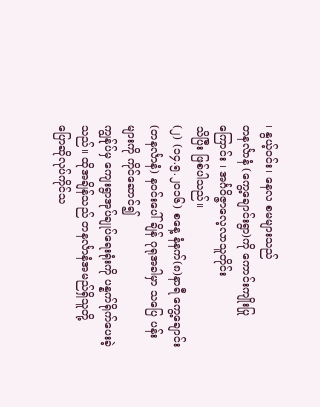၊ နွယ့်ဝင်း၊ နေလ စမများသည်
တနင်္လာနံ (ကွေ့ချောင်းရွာ)ကို ကောင်းကျိုးပြုကြောင်း ၊ အင်္ဂဝိဇ္ဇာလေ့လာသူတိုင်း
သိပြီး ဖြစ်ပါသည်။
(၂) (၁၄.၅.၂၀၁၆) စနေ့ နံနက်(၈)နာရီ ကွေ့ချောင်း (တနင်္လာနံ) နဝင်းပေါ်ချိန် ဂုရုအခါမှာ သပြေ ပန်းများကို ကိုင်ဆောင်၍
ကျွန်ုပ်မှ ကျေးရွာအုပ်ချုပ်ရေးရုံးကို ပန္နက်ရိုက်ပေးခဲ့သည်။ ထိုအချိန်သည် တနင်္လာနံအမည်ရှိသူတို့
ပြောဆိုလုပ်ကိုင်သ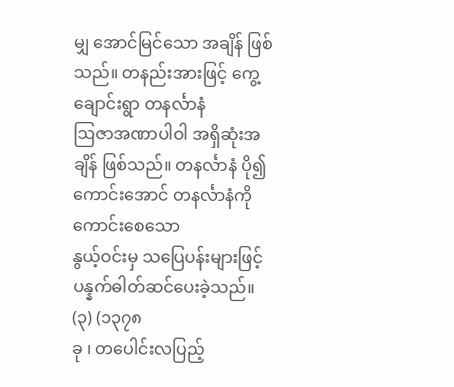မျှ အောင်မြင်သော အချိန် ဖြစ်သည်။ တနည်းအားဖြင့် ကွေ့ချောင်းရွာ တနင်္လာနံ
ဩဇာအဏာပါဝါ အရှိဆုံးအချိန် ဖြစ်သည်။ တနင်္လာနံ ပို၍ ကောင်းအောင် တနင်္လာနံကို ကောင်းစေသော
နွယ့်ဝင်းမှ သပြေပန်းများဖြင့် ပန္နက်ဓါတ်ဆင်ပေးခဲ့သည်။
(၃) (၁၃၇၈
ခု ၊ တပေါင်းလပြည့်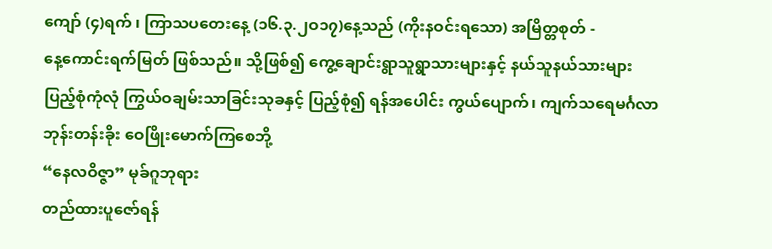ကျော် (၄)ရက် ၊ ကြာသပတေးနေ့ (၁၆.၃.၂ဝ၁၇)နေ့သည် (ကိုးနဝင်းရသော) အမြိတ္တစုတ် -
နေ့ကောင်းရက်မြတ် ဖြစ်သည်။ သို့ဖြစ်၍ ကွေ့ချောင်းရွာသူရွာသားများနှင့် နယ်သူနယ်သားများ
ပြည့်စုံကုံလုံ ကြွယ်ဝချမ်းသာခြင်းသုခနှင့် ပြည့်စုံ၍ ရန်အပေါင်း ကွယ်ပျောက်၊ ကျက်သရေမင်္ဂလာ
ဘုန်းတန်းခိုး ဝေဖြိုးမောက်ကြစေဘို့
“နေလဝိဇ္ဇာ” မုခ်ဂူဘုရား
တည်ထားပူဇော်ရန်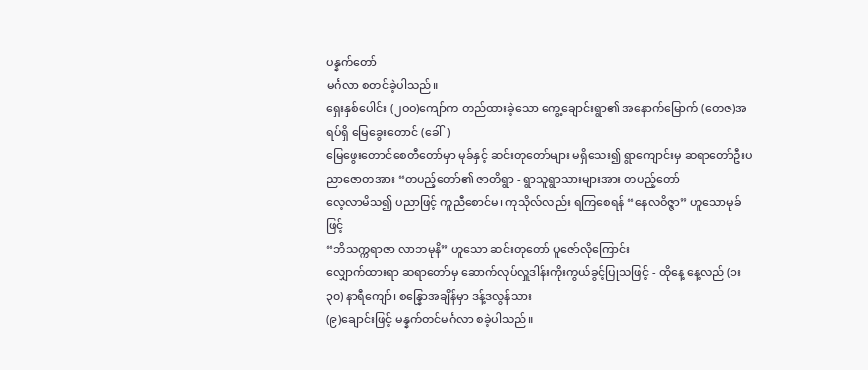ပန္နက်တော်
မင်္ဂလာ စတင်ခဲ့ပါသည်။
ရှေးနှစ်ပေါင်း (၂ဝဝ)ကျော်က တည်ထားခဲ့သော ကွေ့ချောင်းရွာ၏ အနောက်မြောက် (တေဇ)အရပ်ရှိ မြေခွေးတောင် (ခေါ်)
မြေဖွေးတောင်စေတီတော်မှာ မုခ်နှင့် ဆင်းတုတော်များ မရှိသေး၍ ရွာကျောင်းမှ ဆရာတော်ဦးပညာဇောတအား “တပည့်တော်၏ ဇာတိရွာ - ရွာသူရွာသားများအား တပည့်တော်
လေ့လာမိသ၍ ပညာဖြင့် ကူညီစောင်မ၊ ကုသိုလ်လည်း ရကြစေရန် “နေလဝိဇ္ဇာ” ဟူသောမုခ်ဖြင့်
“ဘိသက္ကရာဇာ လာဘမုနိ” ဟူသော ဆင်းတုတော် ပူဇော်လိုကြောင်း
လျှောက်ထားရာ ဆရာတော်မှ ဆောက်လုပ်လှူဒါန်းကိုးကွယ်ခွင့်ပြုသဖြင့် - ထိုနေ့ နေ့လည် (၁း၃၀) နာရီကျော်၊ စန္နြောအချိန်မှာ ဒန့်ဒလွန်သား
(၉)ချောင်းဖြင့် မန္နက်တင်မင်္ဂလာ စခဲ့ပါသည်။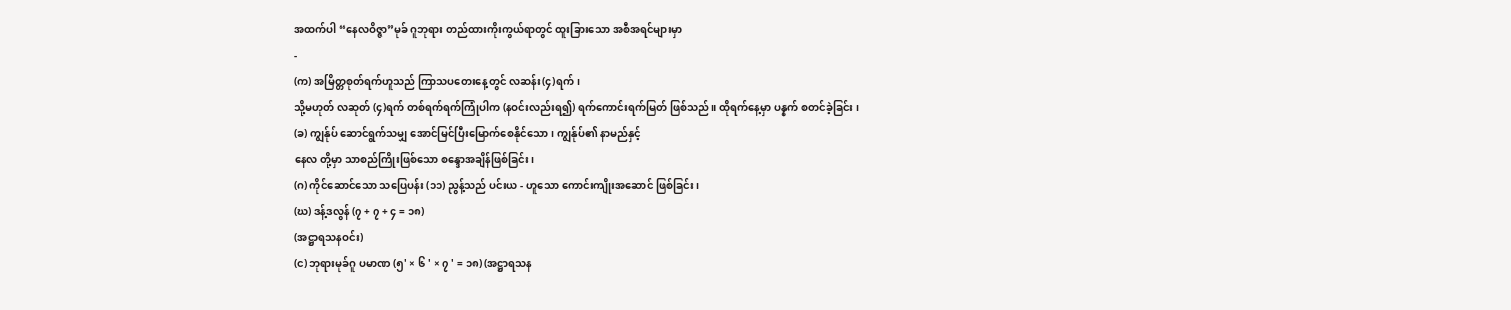အထက်ပါ “နေလဝိဇ္ဇာ”မုခ် ဂူဘုရား တည်ထားကိုးကွယ်ရာတွင် ထူးခြားသော အစီအရင်များမှာ
-
(က) အမြိတ္တစုတ်ရက်ဟူသည် ကြာသပတေးနေ့တွင် လဆန်း(၄)ရက်၊
သို့မဟုတ် လဆုတ် (၄)ရက် တစ်ရက်ရက်ကြုံပါက (နဝင်းလည်းရ၍) ရက်ကောင်းရက်မြတ် ဖြစ်သည်။ ထိုရက်နေ့မှာ ပန္နက် စတင်ခဲ့ခြင်း ၊
(ခ) ကျွန်ုပ် ဆောင်ရွက်သမျှ အောင်မြင်ပြီးမြောက်စေနိုင်သော ၊ ကျွန်ုပ်၏ နာမည်နှင့်
နေလ တို့မှာ သာစည်ကြိုးဖြစ်သော စန္ဒောအချိန်ဖြစ်ခြင်း၊
(ဂ) ကိုင်ဆောင်သော သပြေပန်း (၁၁) ညွန့်သည် ပင်းယ - ဟူသော ကောင်းကျိုးအဆောင် ဖြစ်ခြင်း၊
(ဃ) ဒန့်ဒလွန် (၇ + ၇ + ၄ = ၁၈)
(အဋ္ဌာရသနဝင်း)
(င) ဘုရားမုခ်ဂူ ပမာဏ (၅' × ၆ ' × ၇ ' = ၁၈) (အဋ္ဌာရသန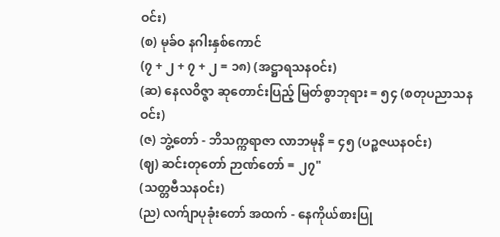ဝင်း)
(စ) မုခ်ဝ နဂါးနှစ်ကောင်
(၇ + ၂ + ၇ + ၂ = ၁၈) (အဋ္ဌာရသနဝင်း)
(ဆ) နေလဝိဇ္ဇာ ဆုတောင်းပြည့် မြတ်စွာဘုရား = ၅၄ (စတုပညာသနဝင်း)
(ဇ) ဘွဲ့တော် - ဘိသက္ကရာဇာ လာဘမုနိ = ၄၅ (ပဉ္စဇယနဝင်း)
(ဈ) ဆင်းတုတော် ဉာဏ်တော် = ၂၇"
(သတ္တဗီသနဝင်း)
(ည) လက်ျာပုခုံးတော် အထက် - နေကိုယ်စားပြု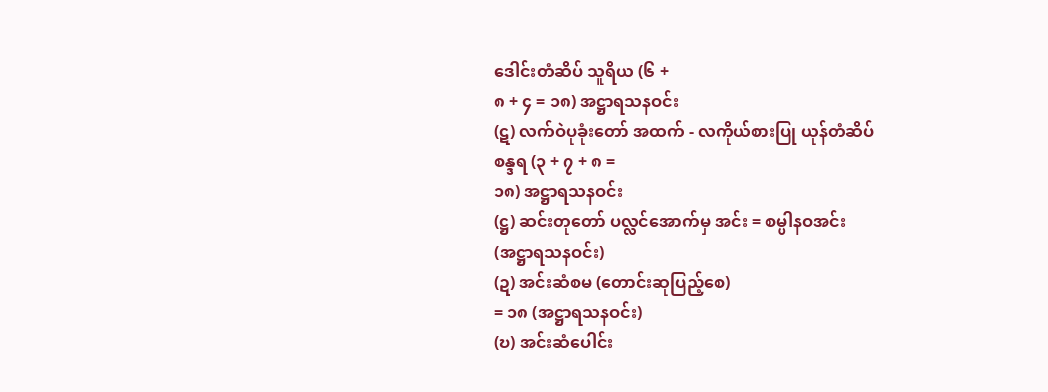ဒေါင်းတံဆိပ် သူရိယ (၆ +
၈ + ၄ = ၁၈) အဋ္ဌာရသနဝင်း
(ဋ) လက်ဝဲပုခုံးတော် အထက် - လကိုယ်စားပြု ယုန်တံဆိပ်
စန္ဒရ (၃ + ၇ + ၈ =
၁၈) အဋ္ဌာရသနဝင်း
(ဋ္ဌ) ဆင်းတုတော် ပလ္လင်အောက်မှ အင်း = စမ္ပါနဝအင်း
(အဋ္ဌာရသနဝင်း)
(ဍ) အင်းဆံစမ (တောင်းဆုပြည့်စေ)
= ၁၈ (အဋ္ဌာရသနဝင်း)
(ဎ) အင်းဆံပေါင်း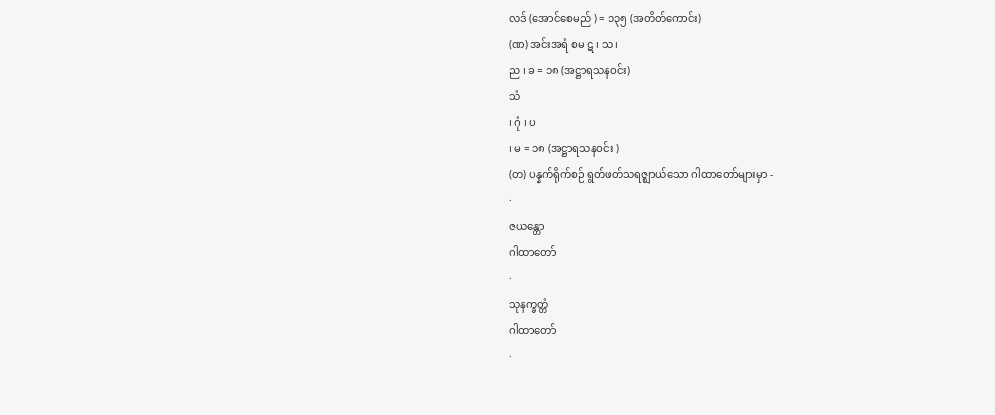လဒ် (အောင်စေမည် ) = ၁၃၅ (အတိတ်ကောင်း)
(ဏ) အင်းအရံ စမ ဋ ၊ သ ၊
ည ၊ ခ = ၁၈ (အဋ္ဌာရသနဝင်း)
သံ
၊ ဂုံ ၊ ပ
၊ မ = ၁၈ (အဋ္ဌာရသနဝင်း )
(တ) ပန္နက်ရိုက်စဉ် ရွတ်ဖတ်သရဇ္ဈာယ်သော ဂါထာတော်များမှာ -
·
ဇယန္တော
ဂါထာတော်
·
သုနက္ခတ္တံ
ဂါထာတော်
·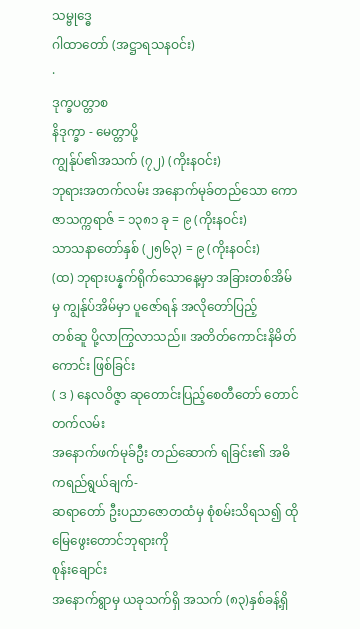သမ္ဗုဒ္ဓေ
ဂါထာတော် (အဋ္ဌာရသနဝင်း)
·
ဒုက္ခပတ္တာစ
နိဒုက္ခာ - မေတ္တာပို့
ကျွန်ုပ်၏အသက် (၇၂) (ကိုးနဝင်း)
ဘုရားအတက်လမ်း အနောက်မုခ်တည်သော ကောဇာသက္ကရာဇ် = ၁၃၈၁ ခု = ၉ (ကိုးနဝင်း)
သာသနာတော်နှစ် (၂၅၆၃) = ၉ (ကိုးနဝင်း)
(ထ) ဘုရားပန္နက်ရိုက်သောနေ့မှာ အခြားတစ်အိမ်မှ ကျွန်ုပ်အိမ်မှာ ပူဇော်ရန် အလိုတော်ပြည့်
တစ်ဆူ ပို့လာကြွလာသည်။ အတိတ်ကောင်းနိမိတ်ကောင်း ဖြစ်ခြင်း
( ဒ ) နေလဝိဇ္ဇာ ဆုတောင်းပြည့်စေတီတော် တောင်တက်လမ်း
အနောက်ဖက်မုခ်ဦး တည်ဆောက် ရခြင်း၏ အဓိကရည်ရွယ်ချက်-
ဆရာတော် ဦးပညာဇောတထံမှ စုံစမ်းသိရသ၍ ထိုမြေဖွေးတောင်ဘုရားကို
စုန်းချောင်း
အနောက်ရွာမှ ယခုသက်ရှိ အသက် (၈၃)နှစ်ခန့်ရှိ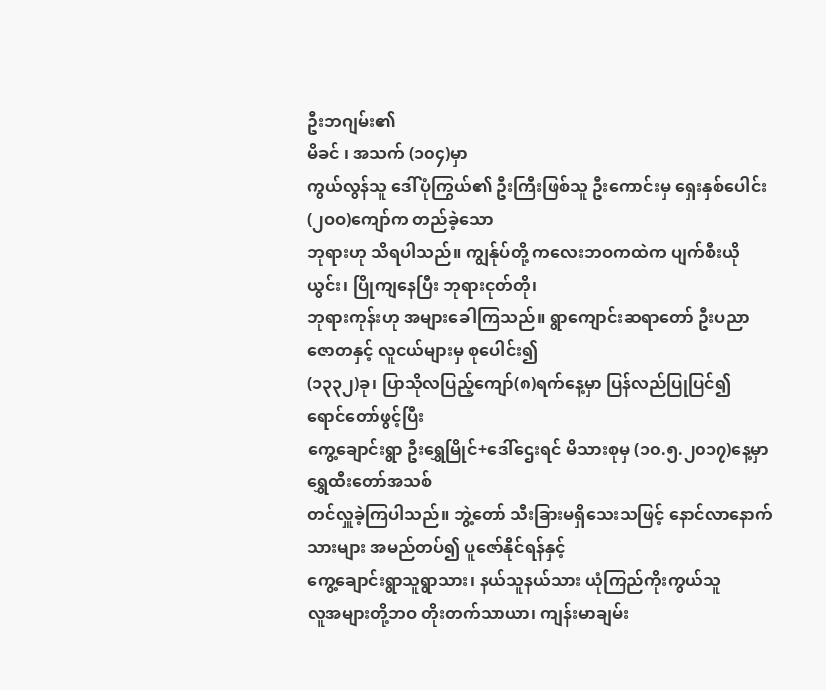ဦးဘဂျမ်း၏
မိခင် ၊ အသက် (၁၀၄)မှာ
ကွယ်လွန်သူ ဒေါ်ပုံကြွယ်၏ ဦးကြီးဖြစ်သူ ဦးကောင်းမှ ရှေးနှစ်ပေါင်း (၂ဝဝ)ကျော်က တည်ခဲ့သော
ဘုရားဟု သိရပါသည်။ ကျွန်ုပ်တို့ ကလေးဘဝကထဲက ပျက်စီးယိုယွင်း၊ ပြိုကျနေပြီး ဘုရားငုတ်တို၊
ဘုရားကုန်းဟု အများခေါကြသည်။ ရွာကျောင်းဆရာတော် ဦးပညာဇောတနှင့် လူငယ်များမှ စုပေါင်း၍
(၁၃၃၂)ခု၊ ပြာသိုလပြည့်ကျော်(၈)ရက်နေ့မှာ ပြန်လည်ပြုပြင်၍
ရောင်တော်ဖွင့်ပြီး
ကွေ့ချောင်းရွာ ဦးရွှေမြိုင်+ဒေါ်ဌေးရင် မိသားစုမှ (၁၀.၅.၂၀၁၇)နေ့မှာ ရွှေထီးတော်အသစ်
တင်လှူခဲ့ကြပါသည်။ ဘွဲ့တော် သီးခြားမရှိသေးသဖြင့် နောင်လာနောက်သားများ အမည်တပ်၍ ပူဇော်နိုင်ရန်နှင့်
ကွေ့ချောင်းရွာသူရွာသား၊ နယ်သူနယ်သား ယုံကြည်ကိုးကွယ်သူ
လူအများတို့ဘဝ တိုးတက်သာယာ၊ ကျန်းမာချမ်း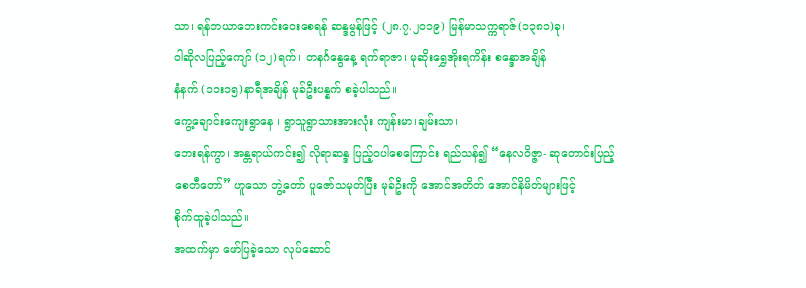သာ၊ ရန်ဘယာဘေးကင်းဝေးစေရန် ဆန္ဒမွန်ဖြင့် (၂၈.၇.၂၀၁၉) မြန်မာသက္ကရာဇ်(၁၃၈၁)ခု၊
ဝါဆိုလပြည့်ကျော် (၁၂)ရက်၊ တနင်္ဂနွေနေ့ ရက်ရာဇာ၊ မုဆိုးရွှေအိုးရကိန်း စန္ဒောအချိန်
နံနက် (၁၁း၁၅)နာရီအချိန် မုခ်ဦးပန္နက် စခဲ့ပါသည်။
ကွေ့ချောင်းကျေးရွာနေ ၊ ရွာသူရွာသားအားလုံး ကျန်းမာ၊ချမ်းသာ၊
ဘေးရန်ကွာ၊ အန္တရာယ်ကင်း၍ လိုရာဆန္ဒ ပြည့်ဝပါစေကြောင်း ရည်သန်၍ “နေလဝိဇ္ဇာ- ဆုတောင်းပြည့်
စေတီတော်” ဟူသော ဘွဲ့တော် ပူဇော်သမုတ်ပြီး မုခ်ဦးကို အောင်အတိတ် အောင်နိမိတ်များဖြင့်
စိုက်ထူခဲ့ပါသည်။
အထက်မှာ ဖော်ပြခဲ့သော လုပ်ဆောင်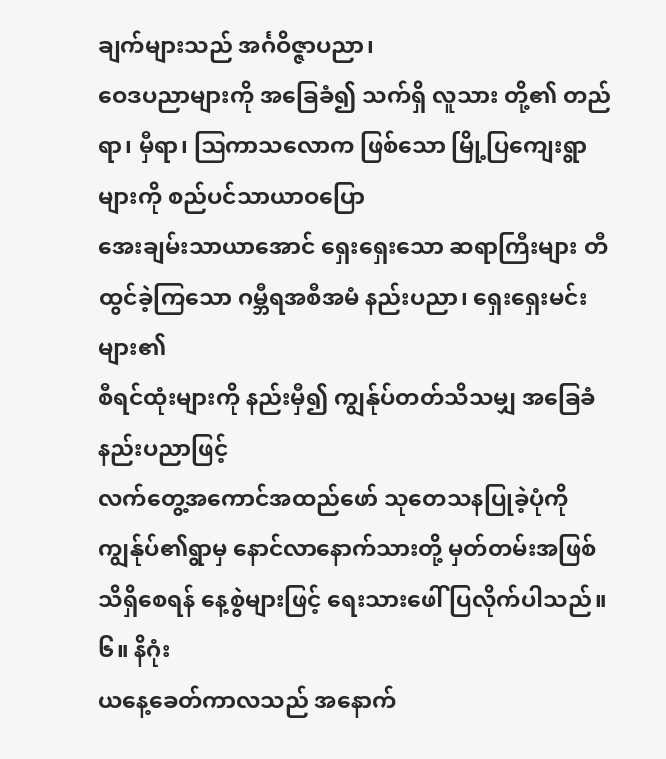ချက်များသည် အင်္ဂဝိဇ္ဇာပညာ၊
ဝေဒပညာများကို အခြေခံ၍ သက်ရှိ လူသား တို့၏ တည်ရာ၊ မှီရာ၊ ဩကာသလောက ဖြစ်သော မြို့ပြကျေးရွာများကို စည်ပင်သာယာဝပြော
အေးချမ်းသာယာအောင် ရှေးရှေးသော ဆရာကြီးများ တီထွင်ခဲ့ကြသော ဂမ္ဘီရအစီအမံ နည်းပညာ၊ ရှေးရှေးမင်းများ၏
စီရင်ထုံးများကို နည်းမှီ၍ ကျွန်ုပ်တတ်သိသမျှ အခြေခံနည်းပညာဖြင့်
လက်တွေ့အကောင်အထည်ဖော် သုတေသနပြုခဲ့ပုံကို ကျွန်ုပ်၏ရွာမှ နောင်လာနောက်သားတို့ မှတ်တမ်းအဖြစ်
သိရှိစေရန် နေ့စွဲများဖြင့် ရေးသားဖေါ် ပြလိုက်ပါသည်။
၆။ နိဂုံး
ယနေ့ခေတ်ကာလသည် အနောက်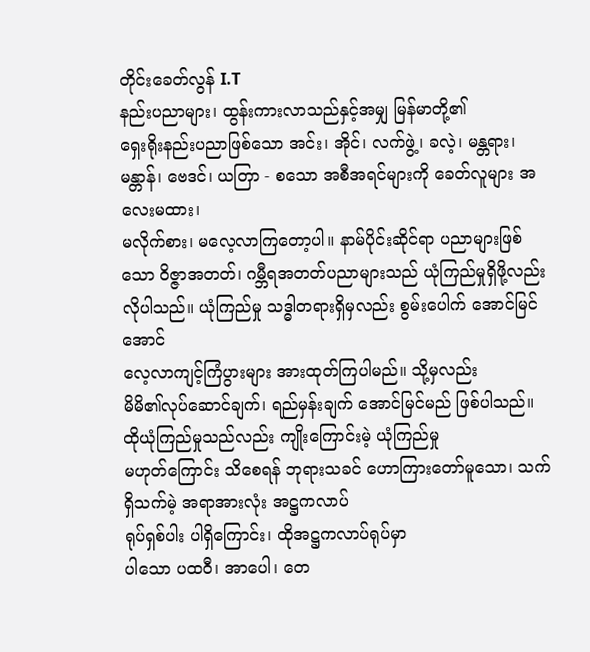တိုင်းခေတ်လွန် I.T
နည်းပညာများ၊ ထွန်းကားလာသည်နှင့်အမျှ မြန်မာတို့၏
ရှေးရိုးနည်းပညာဖြစ်သော အင်း၊ အိုင်၊ လက်ဖွဲ့၊ ခလဲ့၊ မန္တရား၊ မန္တာန်၊ ဗေဒင်၊ ယတြာ - စသော အစီအရင်များကို ခေတ်လူများ အလေးမထား၊
မလိုက်စား၊ မလေ့လာကြတော့ပါ။ နာမ်ပိုင်းဆိုင်ရာ ပညာများဖြစ်သော ဝိဇ္ဇာအတတ်၊ ဂမ္ဘီရအတတ်ပညာများသည် ယုံကြည်မှုရှိဖို့လည်း
လိုပါသည်။ ယုံကြည်မှု သဒ္ဓါတရားရှိမှလည်း စွမ်းပေါက် အောင်မြင်အောင်
လေ့လာကျင့်ကြံပွားများ အားထုတ်ကြပါမည်။ သို့မှလည်း
မိမိ၏လုပ်ဆောင်ချက်၊ ရည်မှန်းချက် အောင်မြင်မည် ဖြစ်ပါသည်။
ထိုယုံကြည်မှုသည်လည်း ကျိုးကြောင်းမဲ့ ယုံကြည်မှု
မဟုတ်ကြောင်း သိစေရန် ဘုရားသခင် ဟောကြားတော်မူသော၊ သက်ရှိသက်မဲ့ အရာအားလုံး အဋ္ဌကလာပ်
ရုပ်ရှစ်ပါး ပါရှိကြောင်း၊ ထိုအဋ္ဌကလာပ်ရုပ်မှာ
ပါသော ပထဝီ၊ အာပေါ၊ တေ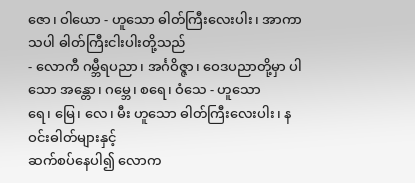ဇော၊ ဝါယော - ဟူသော ဓါတ်ကြီးလေးပါး၊ အာကာသပါ ဓါတ်ကြီးငါးပါးတို့သည်
- လောကီ ဂမ္ဘီရပညာ၊ အင်္ဂဝိဇ္ဇာ၊ ဝေဒပညာတို့မှာ ပါသော အန္တော၊ ဂမ္ဘေ၊ စရေ၊ ဝံသေ - ဟူသော
ရေ၊ မြေ၊ လေ၊ မီး ဟူသော ဓါတ်ကြီးလေးပါး၊ နဝင်းဓါတ်များနှင့်
ဆက်စပ်နေပါ၍ လောက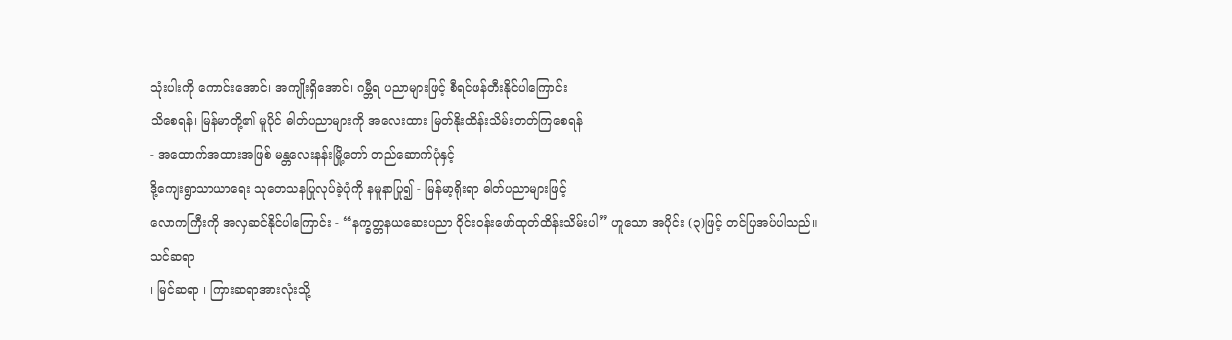သုံးပါးကို ကောင်းအောင်၊ အကျိုးရှိအောင်၊ ဂမ္ဘီရ ပညာများဖြင့် စီရင်ဖန်တီးနိုင်ပါကြောင်း
သိစေရန်၊ မြန်မာတို့၏ မူပိုင် ဓါတ်ပညာများကို အလေးထား မြတ်နိုးထိန်းသိမ်းတတ်ကြစေရန်
- အထောက်အထားအဖြစ် မန္တလေးနန်းမြို့တော် တည်ဆောက်ပုံနှင့်
ဒို့ကျေးရွာသာယာရေး သုတေသနပြုလုပ်ခဲ့ပုံကို နမူနာပြု၍ - မြန်မာ့ရိုးရာ ဓါတ်ပညာများဖြင့်
လောကကြီးကို အလှဆင်နိုင်ပါကြောင်း - “နက္ခတ္တနယဆေးပညာ ဝိုင်းဝန်းဖော်ထုတ်ထိန်းသိမ်းပါ” ဟူသော အပိုင်း (၃)ဖြင့် တင်ပြအပ်ပါသည်။
သင်ဆရာ
၊ မြင်ဆရာ ၊ ကြားဆရာအားလုံးသို့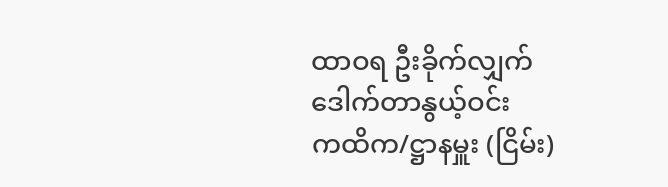ထာဝရ ဦးခိုက်လျှက်
ဒေါက်တာနွယ့်ဝင်း
ကထိက/ဋ္ဌာနမှူး (ငြိမ်း)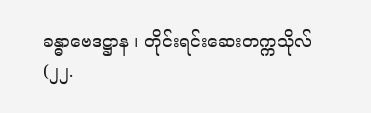ခန္ဓာဗေဒဋ္ဌာန ၊ တိုင်းရင်းဆေးတက္ကသိုလ်
(၂၂.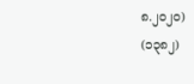၈.၂၀၂၀)
(၁၃၈၂)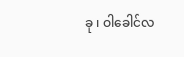ခု ၊ ဝါခေါင်လ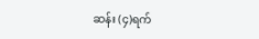ဆန်း (၄)ရက်